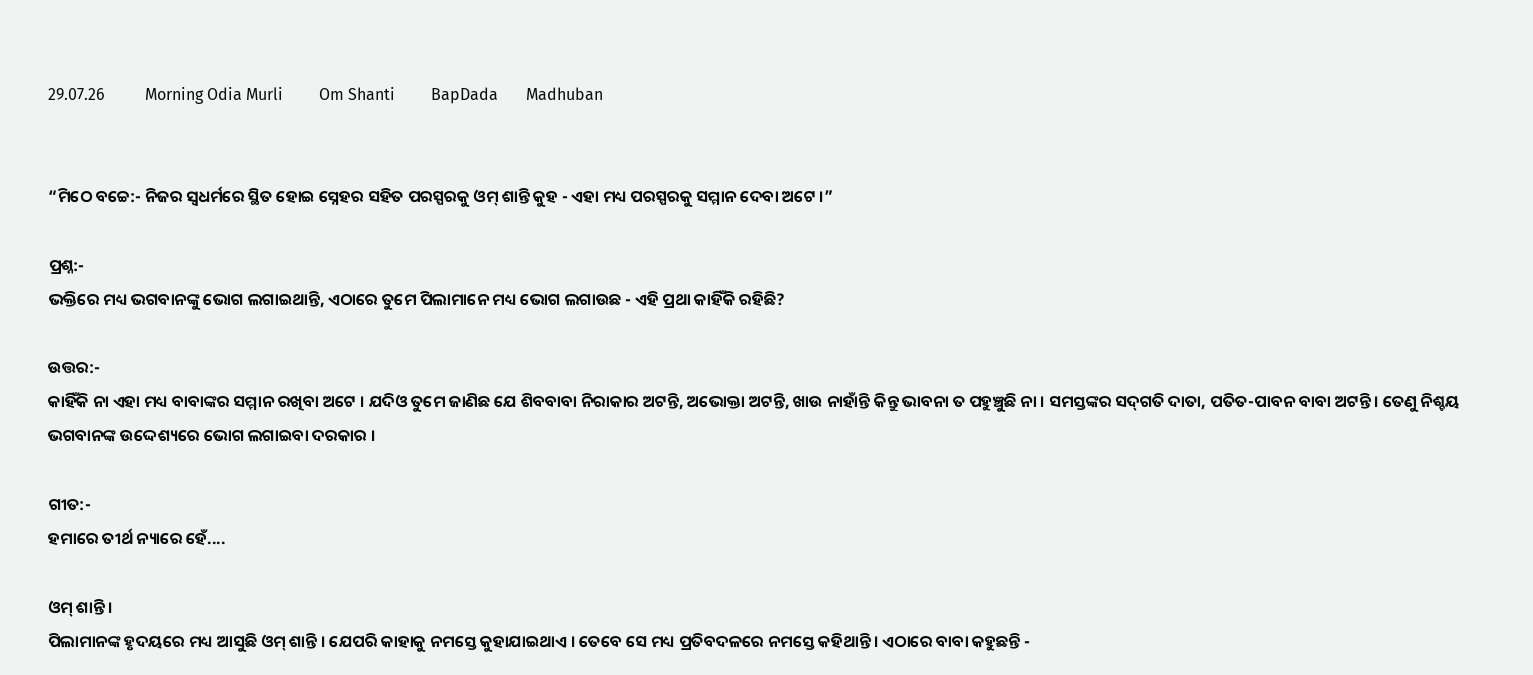29.07.26          Morning Odia Murli         Om Shanti         BapDada       Madhuban


“ମିଠେ ବଚ୍ଚେ:- ନିଜର ସ୍ୱଧର୍ମରେ ସ୍ଥିତ ହୋଇ ସ୍ନେହର ସହିତ ପରସ୍ପରକୁ ଓମ୍ ଶାନ୍ତି କୁହ - ଏହା ମଧ୍ୟ ପରସ୍ପରକୁ ସମ୍ମାନ ଦେବା ଅଟେ ।”

ପ୍ରଶ୍ନ:-
ଭକ୍ତିରେ ମଧ୍ୟ ଭଗବାନଙ୍କୁ ଭୋଗ ଲଗାଇଥାନ୍ତି, ଏଠାରେ ତୁମେ ପିଲାମାନେ ମଧ୍ୟ ଭୋଗ ଲଗାଉଛ - ଏହି ପ୍ରଥା କାହିଁକି ରହିଛି?

ଉତ୍ତର:-
କାହିଁକି ନା ଏହା ମଧ୍ୟ ବାବାଙ୍କର ସମ୍ମାନ ରଖିବା ଅଟେ । ଯଦିଓ ତୁମେ ଜାଣିଛ ଯେ ଶିବବାବା ନିରାକାର ଅଟନ୍ତି, ଅଭୋକ୍ତା ଅଟନ୍ତି, ଖାଉ ନାହାଁନ୍ତି କିନ୍ତୁ ଭାବନା ତ ପହୁଞ୍ଚୁଛି ନା । ସମସ୍ତଙ୍କର ସଦ୍‌ଗତି ଦାତା, ପତିତ-ପାବନ ବାବା ଅଟନ୍ତି । ତେଣୁ ନିଶ୍ଚୟ ଭଗବାନଙ୍କ ଉଦ୍ଦେଶ୍ୟରେ ଭୋଗ ଲଗାଇବା ଦରକାର ।

ଗୀତ:-
ହମାରେ ତୀର୍ଥ ନ୍ୟାରେ ହେଁ....

ଓମ୍ ଶାନ୍ତି ।
ପିଲାମାନଙ୍କ ହୃଦୟରେ ମଧ୍ୟ ଆସୁଛି ଓମ୍ ଶାନ୍ତି । ଯେପରି କାହାକୁ ନମସ୍ତେ କୁହାଯାଇଥାଏ । ତେବେ ସେ ମଧ୍ୟ ପ୍ରତିବଦଳରେ ନମସ୍ତେ କହିଥାନ୍ତି । ଏଠାରେ ବାବା କହୁଛନ୍ତି -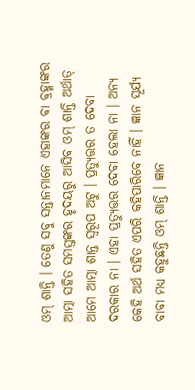ଓମ୍ ଶାନ୍ତି । ତେଣୁ ସବୁ ସନ୍ତାନମାନେ ଏହାଙ୍କର ବା ବ୍ରହ୍ମାଙ୍କର ଆତ୍ମା ସହିତ ସମସ୍ତଙ୍କର ହୃଦୟରୁ ଆସିବ ଓମ୍ ଶାନ୍ତି ଅର୍ଥାତ୍ ଆମେ ଆତ୍ମା ଶାନ୍ତ ସ୍ୱରୂପ ଅଟୁ । ପ୍ରତ୍ୟୁତ୍ତର ତ ଦେବା ଦରକାର ନା । ଏହା ପ୍ରତ୍ୟୁତ୍ତର ଦେବା ହେଲା ନା । ଅନ୍ୟ କେହି ଅର୍ଥ ସହିତ ଏପରି କହିପାରିବେ ନାହିଁ । ଜ୍ଞାନ ସୂର୍ଯ୍ୟ ବାବା ମଧ୍ୟ କହୁଛନ୍ତି ଓମ୍ ଶାନ୍ତି । ଜ୍ଞାନ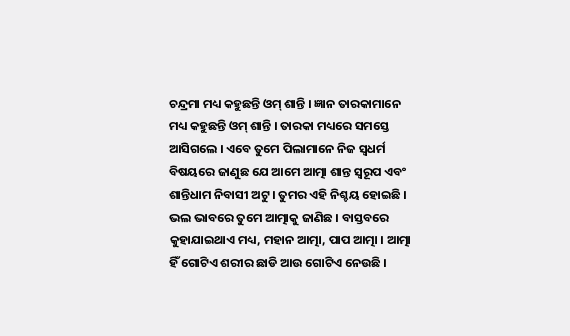ଚନ୍ଦ୍ରମା ମଧ୍ୟ କହୁଛନ୍ତି ଓମ୍ ଶାନ୍ତି । ଜ୍ଞାନ ତାରକାମାନେ ମଧ୍ୟ କହୁଛନ୍ତି ଓମ୍ ଶାନ୍ତି । ତାରକା ମଧ୍ୟରେ ସମସ୍ତେ ଆସିଗଲେ । ଏବେ ତୁମେ ପିଲାମାନେ ନିଜ ସ୍ୱଧର୍ମ ବିଷୟରେ ଜାଣୁଛ ଯେ ଆମେ ଆତ୍ମା ଶାନ୍ତ ସ୍ୱରୂପ ଏବଂ ଶାନ୍ତିଧାମ ନିବାସୀ ଅଟୁ । ତୁମର ଏହି ନିଶ୍ଚୟ ହୋଇଛି । ଭଲ ଭାବରେ ତୁମେ ଆତ୍ମାକୁ ଜାଣିଛ । ବାସ୍ତବରେ କୁହାଯାଇଥାଏ ମଧ୍ୟ, ମହାନ ଆତ୍ମା, ପାପ ଆତ୍ମା । ଆତ୍ମା ହିଁ ଗୋଟିଏ ଶରୀର ଛାଡି ଆଉ ଗୋଟିଏ ନେଉଛି ।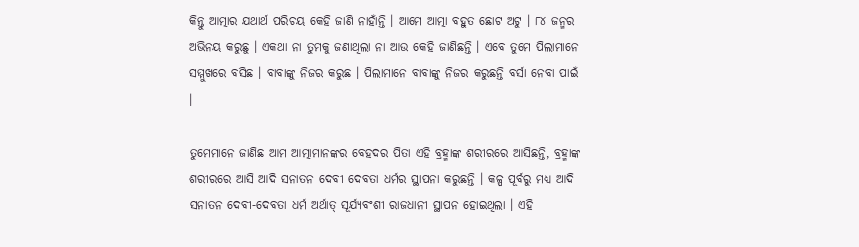କିନ୍ତୁ ଆତ୍ମାର ଯଥାର୍ଥ ପରିଚୟ କେହି ଜାଣି ନାହାଁନ୍ତି । ଆମେ ଆତ୍ମା ବହୁତ ଛୋଟ ଅଟୁ । ୮୪ ଜନ୍ମର ଅଭିନୟ କରୁଛୁ । ଏକଥା ନା ତୁମକୁ ଜଣାଥିଲା ନା ଆଉ କେହି ଜାଣିଛନ୍ତି । ଏବେ ତୁମେ ପିଲାମାନେ ସମ୍ମୁଖରେ ବସିଛ । ବାବାଙ୍କୁ ନିଜର କରୁଛ । ପିଲାମାନେ ବାବାଙ୍କୁ ନିଜର କରୁଛନ୍ତି ବର୍ସା ନେବା ପାଇଁ ।

ତୁମେମାନେ ଜାଣିଛ ଆମ ଆତ୍ମାମାନଙ୍କର ବେହଦର ପିତା ଏହି ବ୍ରହ୍ମାଙ୍କ ଶରୀରରେ ଆସିଛନ୍ତି, ବ୍ରହ୍ମାଙ୍କ ଶରୀରରେ ଆସି ଆଦି ସନାତନ ଦେବୀ ଦେବତା ଧର୍ମର ସ୍ଥାପନା କରୁଛନ୍ତି । କଳ୍ପ ପୂର୍ବରୁ ମଧ୍ୟ ଆଦି ସନାତନ ଦେବୀ-ଦେବତା ଧର୍ମ ଅର୍ଥାତ୍ ସୂର୍ଯ୍ୟବଂଶୀ ରାଜଧାନୀ ସ୍ଥାପନ ହୋଇଥିଲା । ଏହି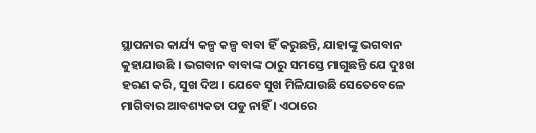ସ୍ଥାପନାର କାର୍ଯ୍ୟ କଳ୍ପ କଳ୍ପ ବାବା ହିଁ କରୁଛନ୍ତି, ଯାହାଙ୍କୁ ଭଗବାନ କୁହାଯାଉଛି । ଭଗବାନ ବାବାଙ୍କ ଠାରୁ ସମସ୍ତେ ମାଗୁଛନ୍ତି ଯେ ଦୁଃଖ ହରଣ କରି, ସୁଖ ଦିଅ । ଯେବେ ସୁଖ ମିଳିଯାଉଛି ସେତେବେଳେ ମାଗିବାର ଆବଶ୍ୟକତା ପଡୁ ନାହିଁ । ଏଠାରେ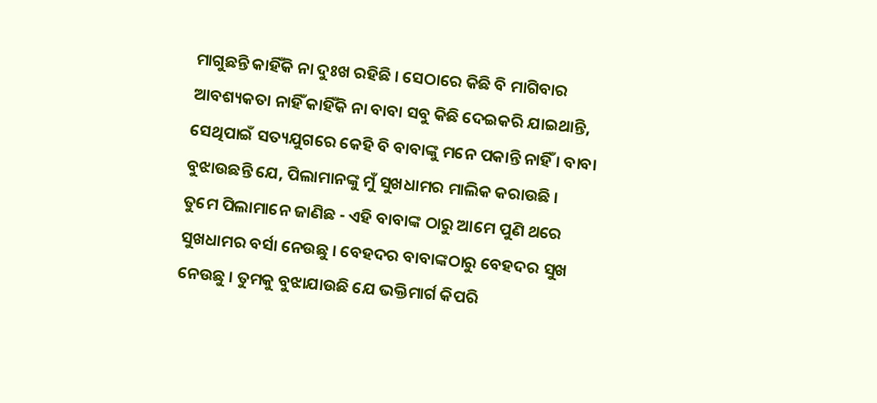ମାଗୁଛନ୍ତି କାହିଁକି ନା ଦୁଃଖ ରହିଛି । ସେଠାରେ କିଛି ବି ମାଗିବାର ଆବଶ୍ୟକତା ନାହିଁ କାହିଁକି ନା ବାବା ସବୁ କିଛି ଦେଇକରି ଯାଇଥାନ୍ତି, ସେଥିପାଇଁ ସତ୍ୟଯୁଗରେ କେହି ବି ବାବାଙ୍କୁ ମନେ ପକାନ୍ତି ନାହିଁ । ବାବା ବୁଝାଉଛନ୍ତି ଯେ, ପିଲାମାନଙ୍କୁ ମୁଁ ସୁଖଧାମର ମାଲିକ କରାଉଛି । ତୁମେ ପିଲାମାନେ ଜାଣିଛ - ଏହି ବାବାଙ୍କ ଠାରୁ ଆମେ ପୁଣି ଥରେ ସୁଖଧାମର ବର୍ସା ନେଉଛୁ । ବେହଦର ବାବାଙ୍କଠାରୁ ବେହଦର ସୁଖ ନେଉଛୁ । ତୁମକୁ ବୁଝାଯାଉଛି ଯେ ଭକ୍ତିମାର୍ଗ କିପରି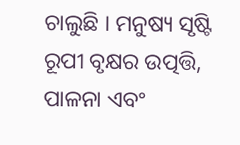ଚାଲୁଛି । ମନୁଷ୍ୟ ସୃଷ୍ଟି ରୂପୀ ବୃକ୍ଷର ଉତ୍ପତ୍ତି, ପାଳନା ଏବଂ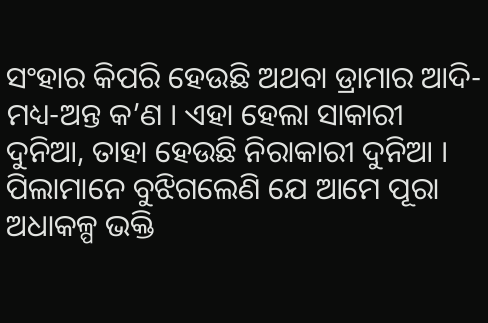ସଂହାର କିପରି ହେଉଛି ଅଥବା ଡ୍ରାମାର ଆଦି-ମଧ୍ୟ-ଅନ୍ତ କ’ଣ । ଏହା ହେଲା ସାକାରୀ ଦୁନିଆ, ତାହା ହେଉଛି ନିରାକାରୀ ଦୁନିଆ । ପିଲାମାନେ ବୁଝିଗଲେଣି ଯେ ଆମେ ପୂରା ଅଧାକଳ୍ପ ଭକ୍ତି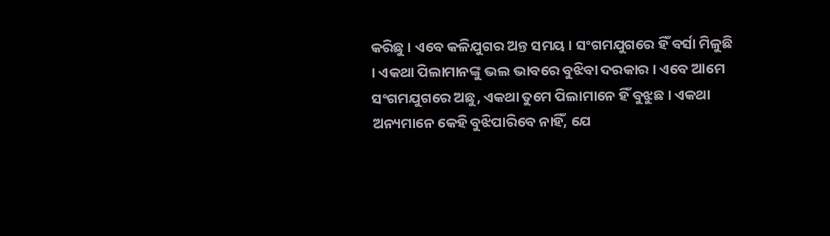କରିଛୁ । ଏବେ କଳିଯୁଗର ଅନ୍ତ ସମୟ । ସଂଗମଯୁଗରେ ହିଁ ବର୍ସା ମିଳୁଛି । ଏକଥା ପିଲାମାନଙ୍କୁ ଭଲ ଭାବରେ ବୁଝିବା ଦରକାର । ଏବେ ଆମେ ସଂଗମଯୁଗରେ ଅଛୁ, ଏକଥା ତୁମେ ପିଲାମାନେ ହିଁ ବୁଝୁଛ । ଏକଥା ଅନ୍ୟମାନେ କେହି ବୁଝିପାରିବେ ନାହିଁ, ଯେ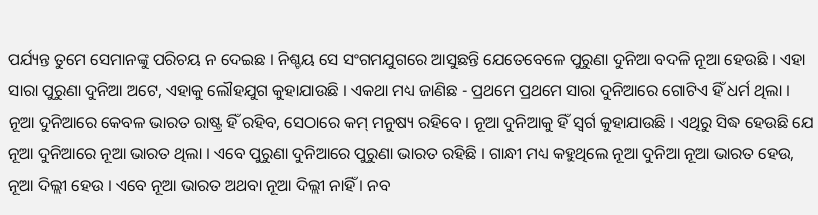ପର୍ଯ୍ୟନ୍ତ ତୁମେ ସେମାନଙ୍କୁ ପରିଚୟ ନ ଦେଇଛ । ନିଶ୍ଚୟ ସେ ସଂଗମଯୁଗରେ ଆସୁଛନ୍ତି ଯେତେବେଳେ ପୁରୁଣା ଦୁନିଆ ବଦଳି ନୂଆ ହେଉଛି । ଏହା ସାରା ପୁରୁଣା ଦୁନିଆ ଅଟେ, ଏହାକୁ ଲୌହଯୁଗ କୁହାଯାଉଛି । ଏକଥା ମଧ୍ୟ ଜାଣିଛ - ପ୍ରଥମେ ପ୍ରଥମେ ସାରା ଦୁନିଆରେ ଗୋଟିଏ ହିଁ ଧର୍ମ ଥିଲା । ନୂଆ ଦୁନିଆରେ କେବଳ ଭାରତ ରାଷ୍ଟ୍ର ହିଁ ରହିବ, ସେଠାରେ କମ୍ ମନୁଷ୍ୟ ରହିବେ । ନୂଆ ଦୁନିଆକୁ ହିଁ ସ୍ୱର୍ଗ କୁହାଯାଉଛି । ଏଥିରୁ ସିଦ୍ଧ ହେଉଛି ଯେ ନୂଆ ଦୁନିଆରେ ନୂଆ ଭାରତ ଥିଲା । ଏବେ ପୁରୁଣା ଦୁନିଆରେ ପୁରୁଣା ଭାରତ ରହିଛି । ଗାନ୍ଧୀ ମଧ୍ୟ କହୁଥିଲେ ନୂଆ ଦୁନିଆ ନୂଆ ଭାରତ ହେଉ, ନୂଆ ଦିଲ୍ଲୀ ହେଉ । ଏବେ ନୂଆ ଭାରତ ଅଥବା ନୂଆ ଦିଲ୍ଲୀ ନାହିଁ । ନବ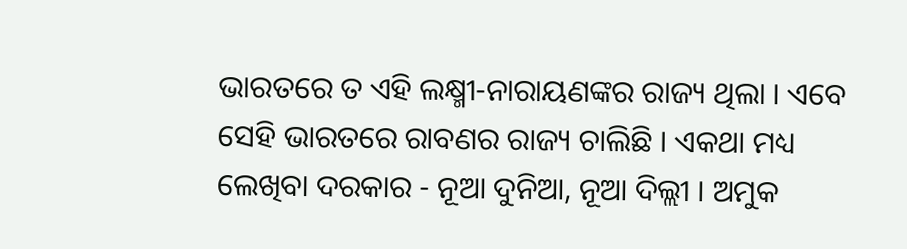ଭାରତରେ ତ ଏହି ଲକ୍ଷ୍ମୀ-ନାରାୟଣଙ୍କର ରାଜ୍ୟ ଥିଲା । ଏବେ ସେହି ଭାରତରେ ରାବଣର ରାଜ୍ୟ ଚାଲିଛି । ଏକଥା ମଧ୍ୟ ଲେଖିବା ଦରକାର - ନୂଆ ଦୁନିଆ, ନୂଆ ଦିଲ୍ଲୀ । ଅମୁକ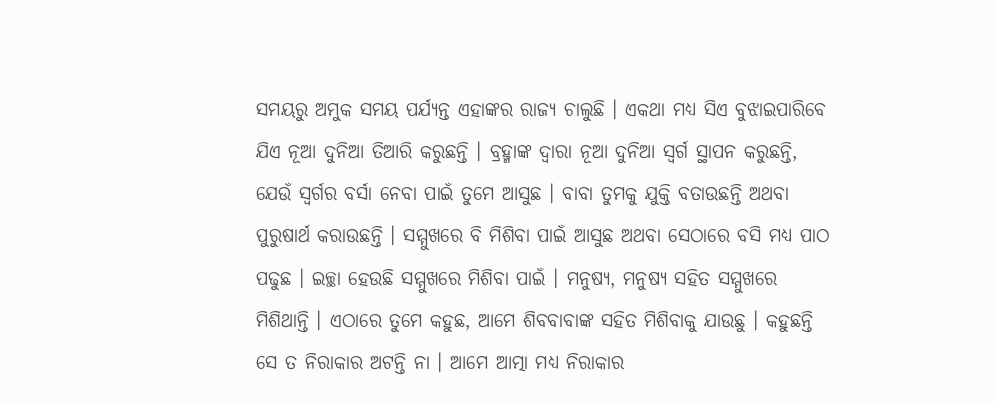ସମୟରୁ ଅମୁକ ସମୟ ପର୍ଯ୍ୟନ୍ତ ଏହାଙ୍କର ରାଜ୍ୟ ଚାଲୁଛି । ଏକଥା ମଧ୍ୟ ସିଏ ବୁଝାଇପାରିବେ ଯିଏ ନୂଆ ଦୁନିଆ ତିଆରି କରୁଛନ୍ତି । ବ୍ରହ୍ମାଙ୍କ ଦ୍ୱାରା ନୂଆ ଦୁନିଆ ସ୍ୱର୍ଗ ସ୍ଥାପନ କରୁଛନ୍ତି, ଯେଉଁ ସ୍ୱର୍ଗର ବର୍ସା ନେବା ପାଇଁ ତୁମେ ଆସୁଛ । ବାବା ତୁମକୁ ଯୁକ୍ତି ବତାଉଛନ୍ତି ଅଥବା ପୁରୁଷାର୍ଥ କରାଉଛନ୍ତି । ସମ୍ମୁଖରେ ବି ମିଶିବା ପାଇଁ ଆସୁଛ ଅଥବା ସେଠାରେ ବସି ମଧ୍ୟ ପାଠ ପଢୁଛ । ଇଚ୍ଛା ହେଉଛି ସମ୍ମୁଖରେ ମିଶିବା ପାଇଁ । ମନୁଷ୍ୟ, ମନୁଷ୍ୟ ସହିତ ସମ୍ମୁଖରେ ମିଶିଥାନ୍ତି । ଏଠାରେ ତୁମେ କହୁଛ, ଆମେ ଶିବବାବାଙ୍କ ସହିତ ମିଶିବାକୁ ଯାଉଛୁ । କହୁଛନ୍ତି ସେ ତ ନିରାକାର ଅଟନ୍ତି ନା । ଆମେ ଆତ୍ମା ମଧ୍ୟ ନିରାକାର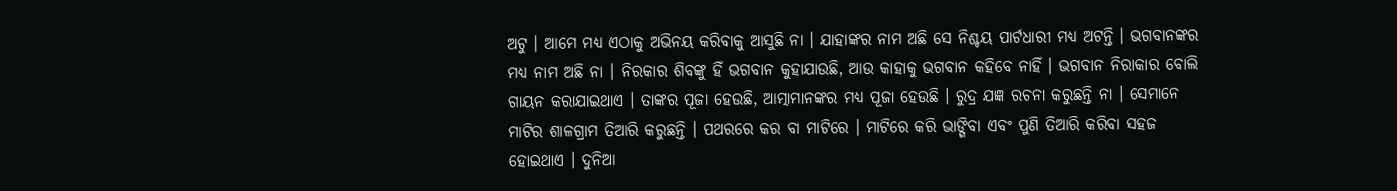ଅଟୁ । ଆମେ ମଧ୍ୟ ଏଠାକୁ ଅଭିନୟ କରିବାକୁ ଆସୁଛି ନା । ଯାହାଙ୍କର ନାମ ଅଛି ସେ ନିଶ୍ଚୟ ପାର୍ଟଧାରୀ ମଧ୍ୟ ଅଟନ୍ତି । ଭଗବାନଙ୍କର ମଧ୍ୟ ନାମ ଅଛି ନା । ନିରକାର ଶିବଙ୍କୁ ହିଁ ଭଗବାନ କୁହାଯାଉଛି, ଆଉ କାହାକୁ ଭଗବାନ କହିବେ ନାହିଁ । ଭଗବାନ ନିରାକାର ବୋଲି ଗାୟନ କରାଯାଇଥାଏ । ତାଙ୍କର ପୂଜା ହେଉଛି, ଆତ୍ମାମାନଙ୍କର ମଧ୍ୟ ପୂଜା ହେଉଛି । ରୁଦ୍ର ଯଜ୍ଞ ରଚନା କରୁଛନ୍ତି ନା । ସେମାନେ ମାଟିର ଶାଳଗ୍ରାମ ତିଆରି କରୁଛନ୍ତି । ପଥରରେ କର ବା ମାଟିରେ । ମାଟିରେ କରି ଭାଙ୍ଗିବା ଏବଂ ପୁଣି ତିଆରି କରିବା ସହଜ ହୋଇଥାଏ । ଦୁନିଆ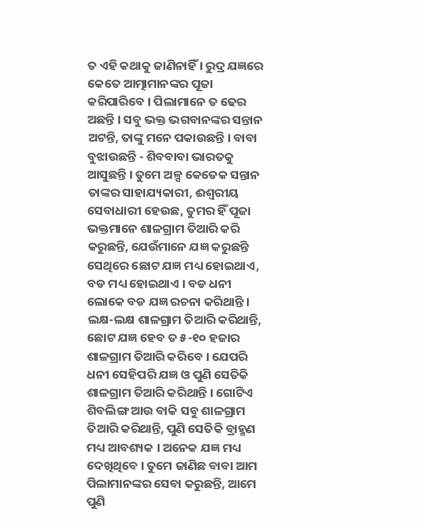ତ ଏହି କଥାକୁ ଜାଣିନାହିଁ । ରୁଦ୍ର ଯଜ୍ଞରେ କେତେ ଆତ୍ମାମାନଙ୍କର ପୂଜା କରିପାରିବେ । ପିଲାମାନେ ତ ଢେର ଅଛନ୍ତି । ସବୁ ଭକ୍ତ ଭଗବାନଙ୍କର ସନ୍ତାନ ଅଟନ୍ତି, ତାଙ୍କୁ ମନେ ପକାଉଛନ୍ତି । ବାବା ବୁଝାଉଛନ୍ତି - ଶିବବାବା ଭାରତକୁ ଆସୁଛନ୍ତି । ତୁମେ ଅଳ୍ପ କେତେକ ସନ୍ତାନ ତାଙ୍କର ସାହାଯ୍ୟକାରୀ, ଈଶ୍ୱରୀୟ ସେବାଧାରୀ ହେଉଛ, ତୁମର ହିଁ ପୂଜା ଭକ୍ତମାନେ ଶାଳଗ୍ରାମ ତିଆରି କରି କରୁଛନ୍ତି, ଯେଉଁମାନେ ଯଜ୍ଞ କରୁଛନ୍ତି ସେଥିରେ ଛୋଟ ଯଜ୍ଞ ମଧ୍ୟ ହୋଇଥାଏ, ବଡ ମଧ୍ୟ ହୋଇଥାଏ । ବଡ ଧନୀ ଲୋକେ ବଡ ଯଜ୍ଞ ରଚନା କରିଥାନ୍ତି । ଲକ୍ଷ-ଲକ୍ଷ ଶାଳଗ୍ରାମ ତିଆରି କରିଥାନ୍ତି, ଛୋଟ ଯଜ୍ଞ ହେବ ତ ୫-୧୦ ହଜାର ଶାଳଗ୍ରାମ ତିଆରି କରିବେ । ଯେପରି ଧନୀ ସେହିପରି ଯଜ୍ଞ ଓ ପୁଣି ସେତିକି ଶାଳଗ୍ରାମ ତିଆରି କରିଥାନ୍ତି । ଗୋଟିଏ ଶିବଲିଙ୍ଗ ଆଉ ବାକି ସବୁ ଶାଳଗ୍ରାମ ତିଆରି କରିଥାନ୍ତି, ପୁଣି ସେତିକି ବ୍ରାହ୍ମଣ ମଧ୍ୟ ଆବଶ୍ୟକ । ଅନେକ ଯଜ୍ଞ ମଧ୍ୟ ଦେଖିଥିବେ । ତୁମେ ଜାଣିଛ ବାବା ଆମ ପିଲାମାନଙ୍କର ସେବା କରୁଛନ୍ତି, ଆମେ ପୁଣି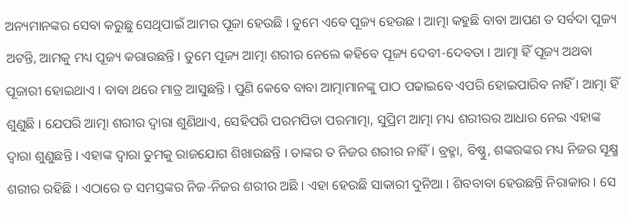ଅନ୍ୟମାନଙ୍କର ସେବା କରୁଛୁ ସେଥିପାଇଁ ଆମର ପୂଜା ହେଉଛି । ତୁମେ ଏବେ ପୂଜ୍ୟ ହେଉଛ । ଆତ୍ମା କହୁଛି ବାବା ଆପଣ ତ ସର୍ବଦା ପୂଜ୍ୟ ଅଟନ୍ତି, ଆମକୁ ମଧ୍ୟ ପୂଜ୍ୟ କରାଉଛନ୍ତି । ତୁମେ ପୂଜ୍ୟ ଆତ୍ମା ଶରୀର ନେଲେ କହିବେ ପୂଜ୍ୟ ଦେବୀ-ଦେବତା । ଆତ୍ମା ହିଁ ପୂଜ୍ୟ ଅଥବା ପୂଜାରୀ ହୋଇଥାଏ । ବାବା ଥରେ ମାତ୍ର ଆସୁଛନ୍ତି । ପୁଣି କେବେ ବାବା ଆତ୍ମାମାନଙ୍କୁ ପାଠ ପଢାଇବେ ଏପରି ହୋଇପାରିବ ନାହିଁ । ଆତ୍ମା ହିଁ ଶୁଣୁଛି । ଯେପରି ଆତ୍ମା ଶରୀର ଦ୍ୱାରା ଶୁଣିଥାଏ, ସେହିପରି ପରମପିତା ପରମାତ୍ମା, ସୁପ୍ରିମ ଆତ୍ମା ମଧ୍ୟ ଶରୀରର ଆଧାର ନେଇ ଏହାଙ୍କ ଦ୍ୱାରା ଶୁଣୁଛନ୍ତି । ଏହାଙ୍କ ଦ୍ୱାରା ତୁମକୁ ରାଜଯୋଗ ଶିଖାଉଛନ୍ତି । ତାଙ୍କର ତ ନିଜର ଶରୀର ନାହିଁ । ବ୍ରହ୍ମା, ବିଷ୍ଣୁ, ଶଙ୍କରଙ୍କର ମଧ୍ୟ ନିଜର ସୂକ୍ଷ୍ମ ଶରୀର ରହିଛି । ଏଠାରେ ତ ସମସ୍ତଙ୍କର ନିଜ-ନିଜର ଶରୀର ଅଛି । ଏହା ହେଉଛି ସାକାରୀ ଦୁନିଆ । ଶିବବାବା ହେଉଛନ୍ତି ନିରାକାର । ସେ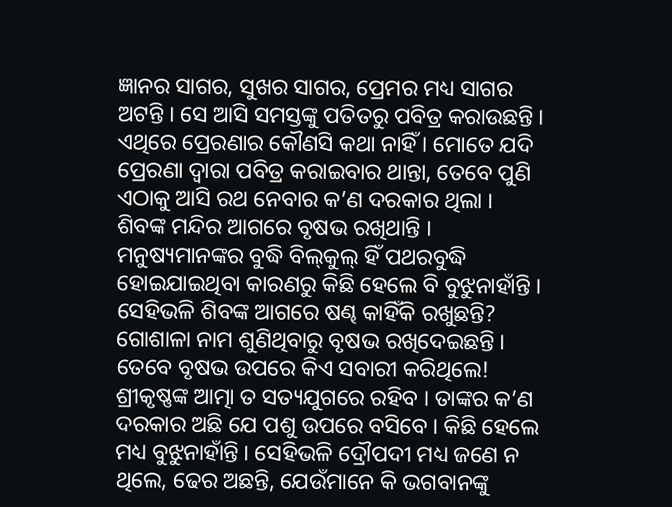ଜ୍ଞାନର ସାଗର, ସୁଖର ସାଗର, ପ୍ରେମର ମଧ୍ୟ ସାଗର ଅଟନ୍ତି । ସେ ଆସି ସମସ୍ତଙ୍କୁ ପତିତରୁ ପବିତ୍ର କରାଉଛନ୍ତି । ଏଥିରେ ପ୍ରେରଣାର କୌଣସି କଥା ନାହିଁ । ମୋତେ ଯଦି ପ୍ରେରଣା ଦ୍ୱାରା ପବିତ୍ର କରାଇବାର ଥାନ୍ତା, ତେବେ ପୁଣି ଏଠାକୁ ଆସି ରଥ ନେବାର କ’ଣ ଦରକାର ଥିଲା । ଶିବଙ୍କ ମନ୍ଦିର ଆଗରେ ବୃଷଭ ରଖିଥାନ୍ତି । ମନୁଷ୍ୟମାନଙ୍କର ବୁଦ୍ଧି ବିଲ୍‌କୁଲ୍ ହିଁ ପଥରବୁଦ୍ଧି ହୋଇଯାଇଥିବା କାରଣରୁ କିଛି ହେଲେ ବି ବୁଝୁନାହାଁନ୍ତି । ସେହିଭଳି ଶିବଙ୍କ ଆଗରେ ଷଣ୍ଢ କାହିଁକି ରଖୁଛନ୍ତି? ଗୋଶାଳା ନାମ ଶୁଣିଥିବାରୁ ବୃଷଭ ରଖିଦେଇଛନ୍ତି । ତେବେ ବୃଷଭ ଉପରେ କିଏ ସବାରୀ କରିଥିଲେ! ଶ୍ରୀକୃଷ୍ଣଙ୍କ ଆତ୍ମା ତ ସତ୍ୟଯୁଗରେ ରହିବ । ତାଙ୍କର କ’ଣ ଦରକାର ଅଛି ଯେ ପଶୁ ଉପରେ ବସିବେ । କିଛି ହେଲେ ମଧ୍ୟ ବୁଝୁନାହାଁନ୍ତି । ସେହିଭଳି ଦ୍ରୌପଦୀ ମଧ୍ୟ ଜଣେ ନ ଥିଲେ, ଢେର ଅଛନ୍ତି, ଯେଉଁମାନେ କି ଭଗବାନଙ୍କୁ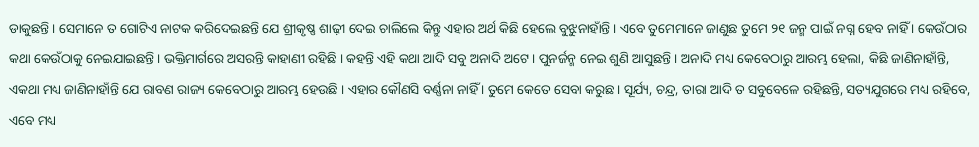ଡାକୁଛନ୍ତି । ସେମାନେ ତ ଗୋଟିଏ ନାଟକ କରିଦେଇଛନ୍ତି ଯେ ଶ୍ରୀକୃଷ୍ଣ ଶାଢ଼ୀ ଦେଇ ଚାଲିଲେ କିନ୍ତୁ ଏହାର ଅର୍ଥ କିଛି ହେଲେ ବୁଝୁନାହାଁନ୍ତି । ଏବେ ତୁମେମାନେ ଜାଣୁଛ ତୁମେ ୨୧ ଜନ୍ମ ପାଇଁ ନଗ୍ନ ହେବ ନାହିଁ । କେଉଁଠାର କଥା କେଉଁଠାକୁ ନେଇଯାଇଛନ୍ତି । ଭକ୍ତିମାର୍ଗରେ ଅସରନ୍ତି କାହାଣୀ ରହିଛି । କହନ୍ତି ଏହି କଥା ଆଦି ସବୁ ଅନାଦି ଅଟେ । ପୁନର୍ଜନ୍ମ ନେଇ ଶୁଣି ଆସୁଛନ୍ତି । ଅନାଦି ମଧ୍ୟ କେବେଠାରୁ ଆରମ୍ଭ ହେଲା, କିଛି ଜାଣିନାହାଁନ୍ତି, ଏକଥା ମଧ୍ୟ ଜାଣିନାହାଁନ୍ତି ଯେ ରାବଣ ରାଜ୍ୟ କେବେଠାରୁ ଆରମ୍ଭ ହେଉଛି । ଏହାର କୌଣସି ବର୍ଣ୍ଣନା ନାହିଁ । ତୁମେ କେତେ ସେବା କରୁଛ । ସୂର୍ଯ୍ୟ, ଚନ୍ଦ୍ର, ତାରା ଆଦି ତ ସବୁବେଳେ ରହିଛନ୍ତି, ସତ୍ୟଯୁଗରେ ମଧ୍ୟ ରହିବେ, ଏବେ ମଧ୍ୟ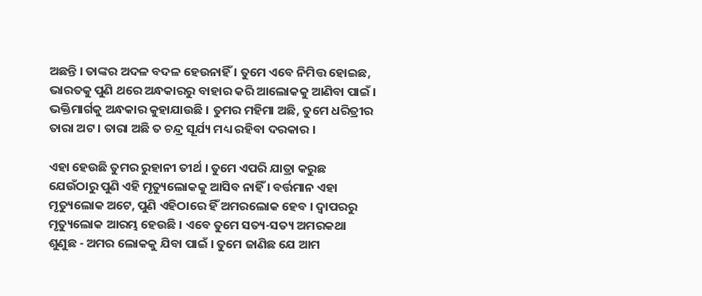ଅଛନ୍ତି । ତାଙ୍କର ଅଦଳ ବଦଳ ହେଉନାହିଁ । ତୁମେ ଏବେ ନିମିତ୍ତ ହୋଇଛ, ଭାରତକୁ ପୁଣି ଥରେ ଅନ୍ଧକାରରୁ ବାହାର କରି ଆଲୋକକୁ ଆଣିବା ପାଇଁ । ଭକ୍ତିମାର୍ଗକୁ ଅନ୍ଧକାର କୁହାଯାଉଛି । ତୁମର ମହିମା ଅଛି, ତୁମେ ଧରିତ୍ରୀର ତାରା ଅଟ । ତାରା ଅଛି ତ ଚନ୍ଦ୍ର ସୂର୍ଯ୍ୟ ମଧ୍ୟ ରହିବା ଦରକାର ।

ଏହା ହେଉଛି ତୁମର ରୁହାନୀ ତୀର୍ଥ । ତୁମେ ଏପରି ଯାତ୍ରା କରୁଛ ଯେଉଁଠାରୁ ପୁଣି ଏହି ମୃତ୍ୟୁଲୋକକୁ ଆସିବ ନାହିଁ । ବର୍ତ୍ତମାନ ଏହା ମୃତ୍ୟୁଲୋକ ଅଟେ, ପୁଣି ଏହିଠାରେ ହିଁ ଅମରଲୋକ ହେବ । ଦ୍ୱାପରରୁ ମୃତ୍ୟୁଲୋକ ଆରମ୍ଭ ହେଉଛି । ଏବେ ତୁମେ ସତ୍ୟ-ସତ୍ୟ ଅମରକଥା ଶୁଣୁଛ - ଅମର ଲୋକକୁ ଯିବା ପାଇଁ । ତୁମେ ଜାଣିଛ ଯେ ଆମ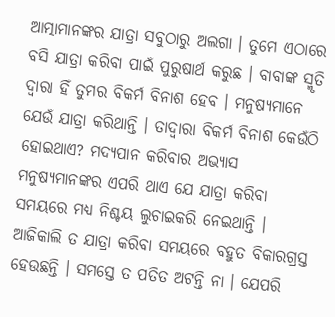ଆତ୍ମାମାନଙ୍କର ଯାତ୍ରା ସବୁଠାରୁ ଅଲଗା । ତୁମେ ଏଠାରେ ବସି ଯାତ୍ରା କରିବା ପାଇଁ ପୁରୁଷାର୍ଥ କରୁଛ । ବାବାଙ୍କ ସ୍ମୃତି ଦ୍ୱାରା ହିଁ ତୁମର ବିକର୍ମ ବିନାଶ ହେବ । ମନୁଷ୍ୟମାନେ ଯେଉଁ ଯାତ୍ରା କରିଥାନ୍ତି । ତାଦ୍ୱାରା ବିକର୍ମ ବିନାଶ କେଉଁଠି ହୋଇଥାଏ? ମଦ୍ୟପାନ କରିବାର ଅଭ୍ୟାସ ମନୁଷ୍ୟମାନଙ୍କର ଏପରି ଥାଏ ଯେ ଯାତ୍ରା କରିବା ସମୟରେ ମଧ୍ୟ ନିଶ୍ଚୟ ଲୁଚାଇକରି ନେଇଥାନ୍ତି । ଆଜିକାଲି ତ ଯାତ୍ରା କରିବା ସମୟରେ ବହୁତ ବିକାରଗ୍ରସ୍ତ ହେଉଛନ୍ତି । ସମସ୍ତେ ତ ପତିତ ଅଟନ୍ତି ନା । ଯେପରି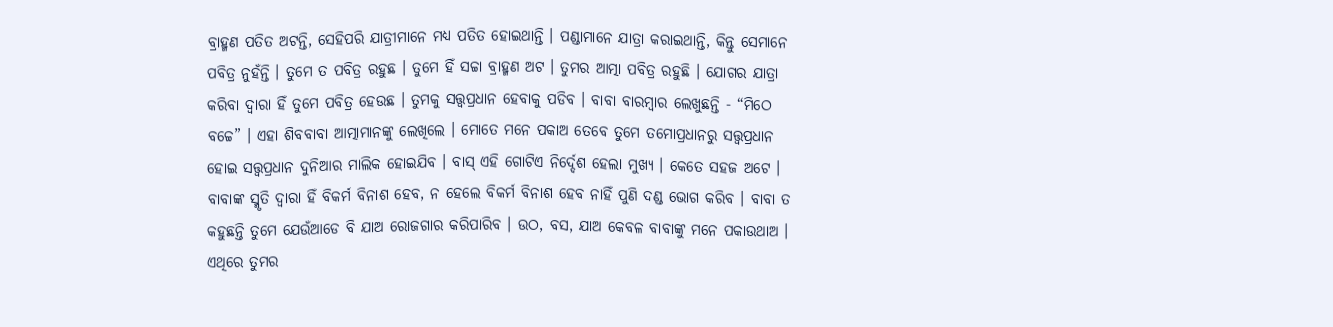ବ୍ରାହ୍ମଣ ପତିତ ଅଟନ୍ତି, ସେହିପରି ଯାତ୍ରୀମାନେ ମଧ୍ୟ ପତିତ ହୋଇଥାନ୍ତି । ପଣ୍ଡାମାନେ ଯାତ୍ରା କରାଇଥାନ୍ତି, କିନ୍ତୁ ସେମାନେ ପବିତ୍ର ନୁହଁନ୍ତି । ତୁମେ ତ ପବିତ୍ର ରହୁଛ । ତୁମେ ହିଁ ସଚ୍ଚା ବ୍ରାହ୍ମଣ ଅଟ । ତୁମର ଆତ୍ମା ପବିତ୍ର ରହୁଛି । ଯୋଗର ଯାତ୍ରା କରିବା ଦ୍ୱାରା ହିଁ ତୁମେ ପବିତ୍ର ହେଉଛ । ତୁମକୁ ସତ୍ତ୍ୱପ୍ରଧାନ ହେବାକୁ ପଡିବ । ବାବା ବାରମ୍ବାର ଲେଖୁଛନ୍ତି - “ମିଠେ ବଚ୍ଚେ” । ଏହା ଶିବବାବା ଆତ୍ମାମାନଙ୍କୁ ଲେଖିଲେ । ମୋତେ ମନେ ପକାଅ ତେବେ ତୁମେ ତମୋପ୍ରଧାନରୁ ସତ୍ତ୍ୱପ୍ରଧାନ ହୋଇ ସତ୍ତ୍ୱପ୍ରଧାନ ଦୁନିଆର ମାଲିକ ହୋଇଯିବ । ବାସ୍ ଏହି ଗୋଟିଏ ନିର୍ଦ୍ଦେଶ ହେଲା ମୁଖ୍ୟ । କେତେ ସହଜ ଅଟେ । ବାବାଙ୍କ ସ୍ମୃତି ଦ୍ୱାରା ହିଁ ବିକର୍ମ ବିନାଶ ହେବ, ନ ହେଲେ ବିକର୍ମ ବିନାଶ ହେବ ନାହିଁ ପୁଣି ଦଣ୍ଡ ଭୋଗ କରିବ । ବାବା ତ କହୁଛନ୍ତି ତୁମେ ଯେଉଁଆଡେ ବି ଯାଅ ରୋଜଗାର କରିପାରିବ । ଉଠ, ବସ, ଯାଅ କେବଳ ବାବାଙ୍କୁ ମନେ ପକାଉଥାଅ । ଏଥିରେ ତୁମର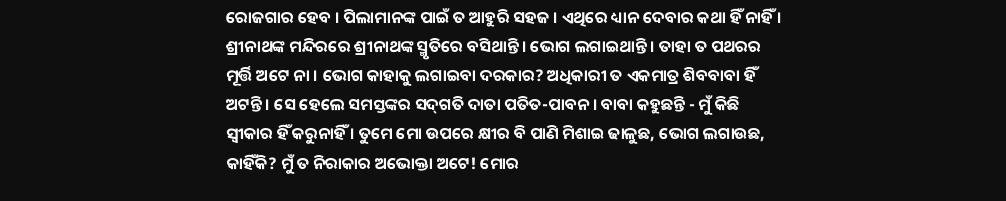ରୋଜଗାର ହେବ । ପିଲାମାନଙ୍କ ପାଇଁ ତ ଆହୁରି ସହଜ । ଏଥିରେ ଧ୍ୟାନ ଦେବାର କଥା ହିଁ ନାହିଁ । ଶ୍ରୀନାଥଙ୍କ ମନ୍ଦିରରେ ଶ୍ରୀନାଥଙ୍କ ସ୍ମୃତିରେ ବସିଥାନ୍ତି । ଭୋଗ ଲଗାଇଥାନ୍ତି । ତାହା ତ ପଥରର ମୂର୍ତ୍ତି ଅଟେ ନା । ଭୋଗ କାହାକୁ ଲଗାଇବା ଦରକାର? ଅଧିକାରୀ ତ ଏକମାତ୍ର ଶିବବାବା ହିଁ ଅଟନ୍ତି । ସେ ହେଲେ ସମସ୍ତଙ୍କର ସଦ୍‌ଗତି ଦାତା ପତିତ-ପାବନ । ବାବା କହୁଛନ୍ତି - ମୁଁ କିଛି ସ୍ୱୀକାର ହିଁ କରୁନାହିଁ । ତୁମେ ମୋ ଉପରେ କ୍ଷୀର ବି ପାଣି ମିଶାଇ ଢାଳୁଛ, ଭୋଗ ଲଗାଉଛ, କାହିଁକି? ମୁଁ ତ ନିରାକାର ଅଭୋକ୍ତା ଅଟେ! ମୋର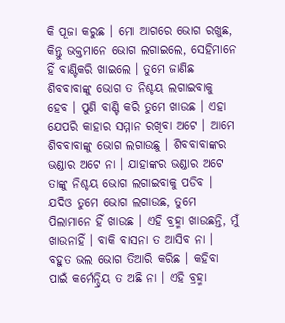କି ପୂଜା କରୁଛ । ମୋ ଆଗରେ ଭୋଗ ରଖୁଛ, କିନ୍ତୁ ଭକ୍ତମାନେ ଭୋଗ ଲଗାଇଲେ, ସେହିମାନେ ହିଁ ବାଣ୍ଟିକରି ଖାଇଲେ । ତୁମେ ଜାଣିଛ ଶିବବାବାଙ୍କୁ ଭୋଗ ତ ନିଶ୍ଚୟ ଲଗାଇବାକୁ ହେବ । ପୁଣି ବାଣ୍ଟି କରି ତୁମେ ଖାଉଛ । ଏହା ଯେପରି କାହାର ସମ୍ମାନ ରଖିବା ଅଟେ । ଆମେ ଶିବବାବାଙ୍କୁ ଭୋଗ ଲଗାଉଛୁ । ଶିବବାବାଙ୍କର ଭଣ୍ଡାର ଅଟେ ନା । ଯାହାଙ୍କର ଭଣ୍ଡାର ଅଟେ ତାଙ୍କୁ ନିଶ୍ଚୟ ଭୋଗ ଲଗାଇବାକୁ ପଡିବ । ଯଦିଓ ତୁମେ ଭୋଗ ଲଗାଉଛ, ତୁମେ ପିଲାମାନେ ହିଁ ଖାଉଛ । ଏହି ବ୍ରହ୍ମା ଖାଉଛନ୍ତି, ମୁଁ ଖାଉନାହିଁ । ବାକି ବାସନା ତ ଆସିବ ନା । ବହୁତ ଭଲ ଭୋଗ ତିଆରି କରିଛ । କହିବା ପାଇଁ କର୍ମେନ୍ଦ୍ରିୟ ତ ଅଛି ନା । ଏହି ବ୍ରହ୍ମା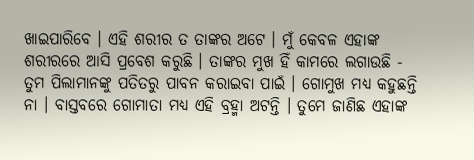ଖାଇପାରିବେ । ଏହି ଶରୀର ତ ତାଙ୍କର ଅଟେ । ମୁଁ କେବଳ ଏହାଙ୍କ ଶରୀରରେ ଆସି ପ୍ରବେଶ କରୁଛି । ତାଙ୍କର ମୁଖ ହିଁ କାମରେ ଲଗାଉଛି - ତୁମ ପିଲାମାନଙ୍କୁ ପତିତରୁ ପାବନ କରାଇବା ପାଇଁ । ଗୋମୁଖ ମଧ୍ୟ କହୁଛନ୍ତି ନା । ବାସ୍ତବରେ ଗୋମାତା ମଧ୍ୟ ଏହି ବ୍ରହ୍ମା ଅଟନ୍ତି । ତୁମେ ଜାଣିଛ ଏହାଙ୍କ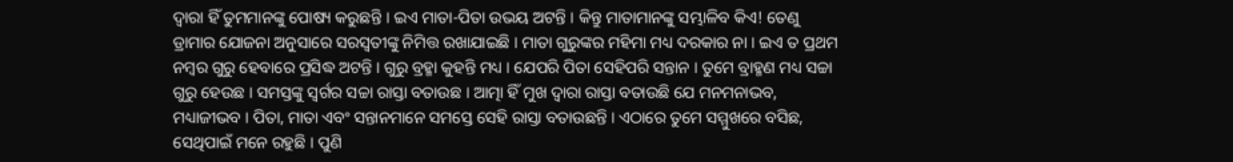ଦ୍ୱାରା ହିଁ ତୁମମାନଙ୍କୁ ପୋଷ୍ୟ କରୁଛନ୍ତି । ଇଏ ମାତା-ପିତା ଉଭୟ ଅଟନ୍ତି । କିନ୍ତୁ ମାତାମାନଙ୍କୁ ସମ୍ଭାଳିବ କିଏ! ତେଣୁ ଡ୍ରାମାର ଯୋଜନା ଅନୁସାରେ ସରସ୍ୱତୀଙ୍କୁ ନିମିତ୍ତ ରଖାଯାଇଛି । ମାତା ଗୁରୁଙ୍କର ମହିମା ମଧ୍ୟ ଦରକାର ନା । ଇଏ ତ ପ୍ରଥମ ନମ୍ବର ଗୁରୁ ହେବାରେ ପ୍ରସିଦ୍ଧ ଅଟନ୍ତି । ଗୁରୁ ବ୍ରହ୍ମା କୁହନ୍ତି ମଧ୍ୟ । ଯେପରି ପିତା ସେହିପରି ସନ୍ତାନ । ତୁମେ ବ୍ରାହ୍ମଣ ମଧ୍ୟ ସଚ୍ଚା ଗୁରୁ ହେଉଛ । ସମସ୍ତଙ୍କୁ ସ୍ୱର୍ଗର ସଚ୍ଚା ରାସ୍ତା ବତାଉଛ । ଆତ୍ମା ହିଁ ମୁଖ ଦ୍ୱାରା ରାସ୍ତା ବତାଉଛି ଯେ ମନମନାଭବ, ମଧ୍ୟାଜୀଭବ । ପିତା, ମାତା ଏବଂ ସନ୍ତାନମାନେ ସମସ୍ତେ ସେହି ରାସ୍ତା ବତାଉଛନ୍ତି । ଏଠାରେ ତୁମେ ସମ୍ମୁଖରେ ବସିଛ, ସେଥିପାଇଁ ମନେ ରହୁଛି । ପୁଣି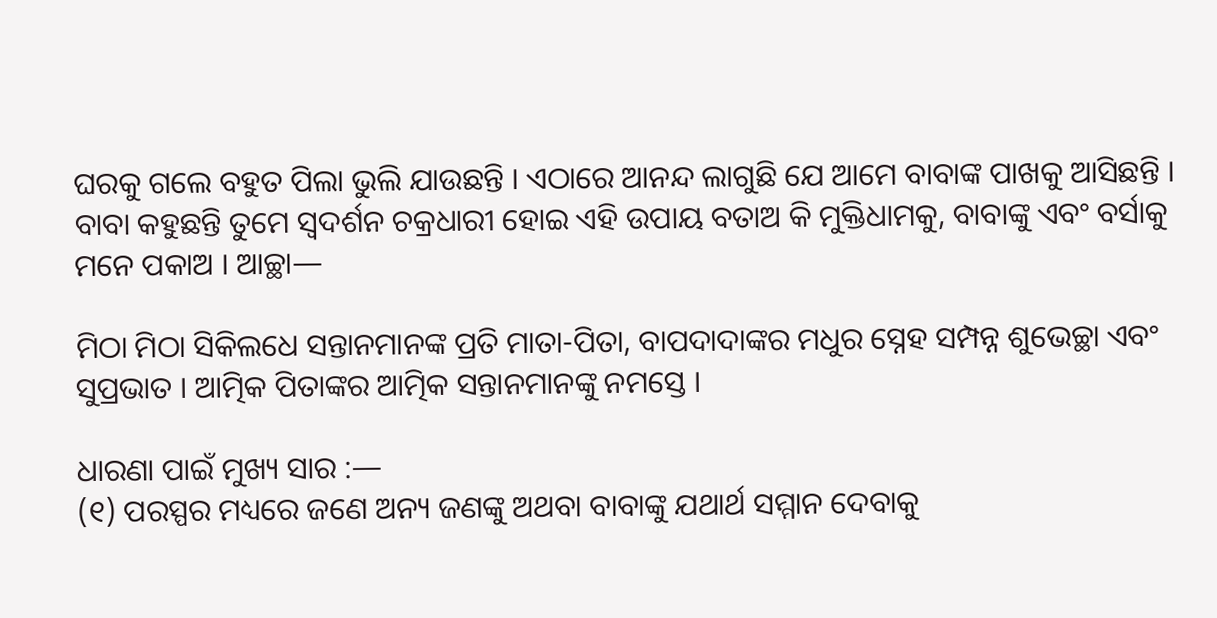ଘରକୁ ଗଲେ ବହୁତ ପିଲା ଭୁଲି ଯାଉଛନ୍ତି । ଏଠାରେ ଆନନ୍ଦ ଲାଗୁଛି ଯେ ଆମେ ବାବାଙ୍କ ପାଖକୁ ଆସିଛନ୍ତି । ବାବା କହୁଛନ୍ତି ତୁମେ ସ୍ୱଦର୍ଶନ ଚକ୍ରଧାରୀ ହୋଇ ଏହି ଉପାୟ ବତାଅ କି ମୁକ୍ତିଧାମକୁ, ବାବାଙ୍କୁ ଏବଂ ବର୍ସାକୁ ମନେ ପକାଅ । ଆଚ୍ଛା—

ମିଠା ମିଠା ସିକିଲଧେ ସନ୍ତାନମାନଙ୍କ ପ୍ରତି ମାତା-ପିତା, ବାପଦାଦାଙ୍କର ମଧୁର ସ୍ନେହ ସମ୍ପନ୍ନ ଶୁଭେଚ୍ଛା ଏବଂ ସୁପ୍ରଭାତ । ଆତ୍ମିକ ପିତାଙ୍କର ଆତ୍ମିକ ସନ୍ତାନମାନଙ୍କୁ ନମସ୍ତେ ।

ଧାରଣା ପାଇଁ ମୁଖ୍ୟ ସାର :—
(୧) ପରସ୍ପର ମଧ୍ୟରେ ଜଣେ ଅନ୍ୟ ଜଣଙ୍କୁ ଅଥବା ବାବାଙ୍କୁ ଯଥାର୍ଥ ସମ୍ମାନ ଦେବାକୁ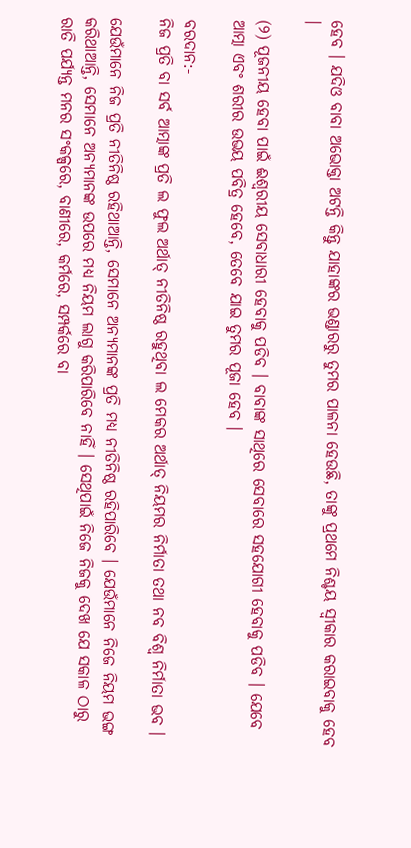ହେବ । ଯଦିଓ ବାବା ଅଭୋକ୍ତା ଅଟନ୍ତି କିନ୍ତୁ ଯାହାଙ୍କର ଭଣ୍ଡାରରୁ ତୁମର ପାଳନା ହେଉଛି, ତାଙ୍କୁ ପ୍ରଥମେ ନିଶ୍ଚୟ ସ୍ୱୀକାର କରାଇବାକୁ ହେବ ।

(୨) ପୂଜନୀୟ ହେବା ପାଇଁ ଈଶ୍ୱରୀୟ ସେବାଧାରୀ ହେବାକୁ ପଡିବ । ବାବାଙ୍କ ସାଥିରେ ସେବାରେ ସହଯୋଗୀ ହେବାକୁ ପଡିବ । ଯେବେ ଆତ୍ମା ଏବଂ ଶରୀର ଉଭୟ ପବିତ୍ର ହେବେ, ତେବେ ଯାଇ ତୁମର ପୂଜା ହେବ ।

ବରଦାନ:-
ନିଜ ପ୍ରତି ବା ସର୍ବ ଆତ୍ମାଙ୍କ ପ୍ରତି ଲ ଫୁଲ ଅର୍ଥାତ୍ ନୀତିନିଷ୍ଠ ରହୁଥିବା ଲ ମେକର ଅର୍ଥାତ୍ ନିୟମର ନିର୍ମାତା ତଥା ନବ ବିଶ୍ୱ ନିର୍ମାତା ଭବ ।

ଯେଉଁମାନେ ନିଜ ପ୍ରତି ନୀତିନିଷ୍ଠ ରହିଥାଆନ୍ତି, ସେମାନେ ଅନ୍ୟମାନଙ୍କ ପ୍ରତି ମଧ୍ୟ ନୀତିନିଷ୍ଠ ରହିପାରିବେ । ଯେଉଁମାନେ ନିଜେ ନିୟମ ଭଙ୍ଗ କରିଥାଆନ୍ତି, ସେମାନେ ଅନ୍ୟମାନଙ୍କ ଉପରେ ମଧ୍ୟ ନିୟମ ଲାଗୁ କରିପାରିବେ ନାହିଁ । ସେଥିପାଇଁ ନିଜେ ନିଜକୁ ଦେଖ ଯେ ସକାଳ ଠାରୁ ରାତି ପର୍ଯ୍ୟନ୍ତ ମନର ସଂକଳ୍ପରେ, ବାଣୀରେ, କର୍ମରେ, ସମ୍ପର୍କରେ ବା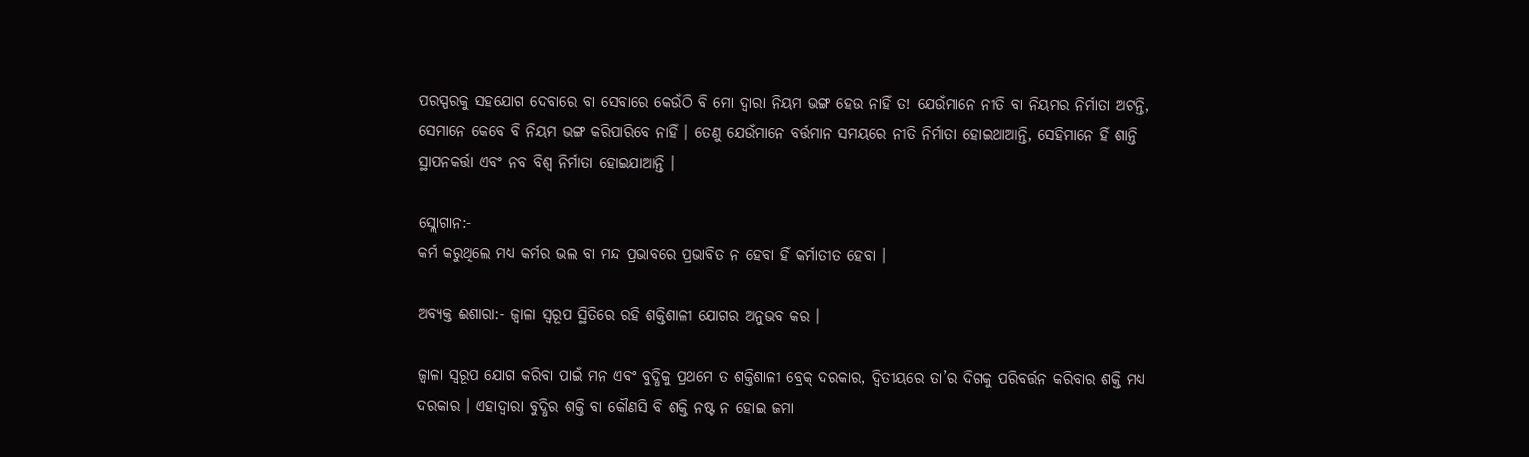ପରସ୍ପରକୁ ସହଯୋଗ ଦେବାରେ ବା ସେବାରେ କେଉଁଠି ବି ମୋ ଦ୍ୱାରା ନିୟମ ଭଙ୍ଗ ହେଉ ନାହିଁ ତ! ଯେଉଁମାନେ ନୀତି ବା ନିୟମର ନିର୍ମାତା ଅଟନ୍ତି, ସେମାନେ କେବେ ବି ନିୟମ ଭଙ୍ଗ କରିପାରିବେ ନାହିଁ । ତେଣୁ ଯେଉଁମାନେ ବର୍ତ୍ତମାନ ସମୟରେ ନୀତି ନିର୍ମାତା ହୋଇଥାଆନ୍ତି, ସେହିମାନେ ହିଁ ଶାନ୍ତି ସ୍ଥାପନକର୍ତ୍ତା ଏବଂ ନବ ବିଶ୍ୱ ନିର୍ମାତା ହୋଇଯାଆନ୍ତି ।

ସ୍ଲୋଗାନ:-
କର୍ମ କରୁଥିଲେ ମଧ୍ୟ କର୍ମର ଭଲ ବା ମନ୍ଦ ପ୍ରଭାବରେ ପ୍ରଭାବିତ ନ ହେବା ହିଁ କର୍ମାତୀତ ହେବା ।

ଅବ୍ୟକ୍ତ ଈଶାରା:- ଜ୍ୱାଳା ସ୍ୱରୂପ ସ୍ଥିତିରେ ରହି ଶକ୍ତିଶାଳୀ ଯୋଗର ଅନୁଭବ କର ।

ଜ୍ୱାଳା ସ୍ୱରୂପ ଯୋଗ କରିବା ପାଇଁ ମନ ଏବଂ ବୁଦ୍ଧିକୁ ପ୍ରଥମେ ତ ଶକ୍ତିଶାଳୀ ବ୍ରେକ୍ ଦରକାର, ଦ୍ୱିତୀୟରେ ତା’ର ଦିଗକୁ ପରିବର୍ତ୍ତନ କରିବାର ଶକ୍ତି ମଧ୍ୟ ଦରକାର । ଏହାଦ୍ୱାରା ବୁଦ୍ଧିର ଶକ୍ତି ବା କୌଣସି ବି ଶକ୍ତି ନଷ୍ଟ ନ ହୋଇ ଜମା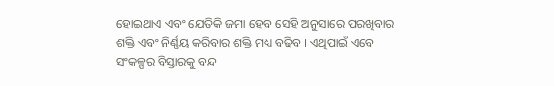ହୋଇଥାଏ ଏବଂ ଯେତିକି ଜମା ହେବ ସେହି ଅନୁସାରେ ପରଖିବାର ଶକ୍ତି ଏବଂ ନିର୍ଣ୍ଣୟ କରିବାର ଶକ୍ତି ମଧ୍ୟ ବଢିବ । ଏଥିପାଇଁ ଏବେ ସଂକଳ୍ପର ବିସ୍ତାରକୁ ବନ୍ଦ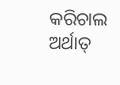କରିଚାଲ ଅର୍ଥାତ୍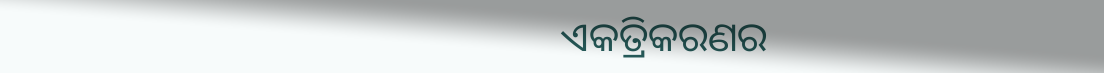ଏକତ୍ରିକରଣର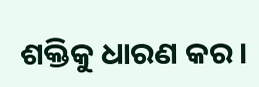ଶକ୍ତିକୁ ଧାରଣ କର ।